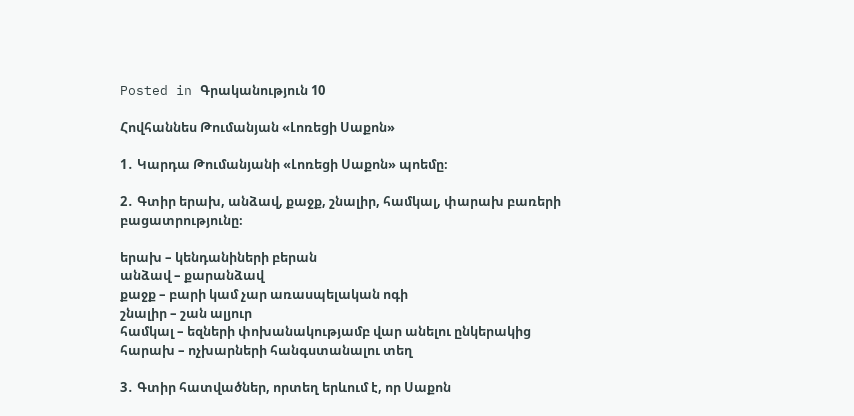Posted in Գրականություն 10

Հովհաննես Թումանյան «Լոռեցի Սաքոն»

1․ Կարդա Թումանյանի «Լոռեցի Սաքոն» պոեմը։

2․ Գտիր երախ, անձավ, քաջք, շնալիր, համկալ, փարախ բառերի բացատրությունը։

երախ – կենդանիների բերան
անձավ – քարանձավ
քաջք – բարի կամ չար առասպելական ոգի
շնալիր – շան ալյուր
համկալ – եզների փոխանակությամբ վար անելու ընկերակից
հարախ – ոչխարների հանգստանալու տեղ

3․ Գտիր հատվածներ, որտեղ երևում է, որ Սաքոն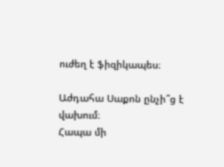ուժեղ է ֆիզիկապես։

Աժդահա Սաքոն ընչի՞ց է վախում։
Հապա մի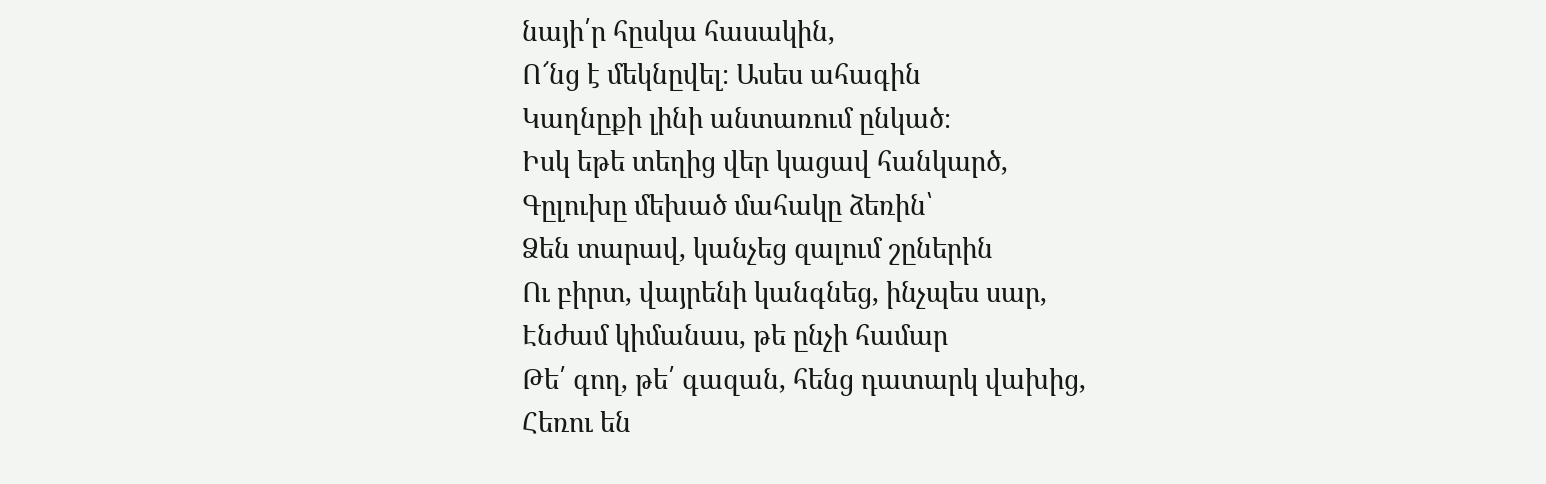նայի՛ր հըսկա հասակին,
Ո՜նց է մեկնըվել։ Ասես ահագին
Կաղնըքի լինի անտառում ընկած։
Իսկ եթե տեղից վեր կացավ հանկարծ,
Գըլուխը մեխած մահակը ձեռին՝
Ձեն տարավ, կանչեց զալում շըներին
Ու բիրտ, վայրենի կանգնեց, ինչպես սար,
Էնժամ կիմանաս, թե ընչի համար
Թե՛ գող, թե՛ գազան, հենց դատարկ վախից,
Հեռու են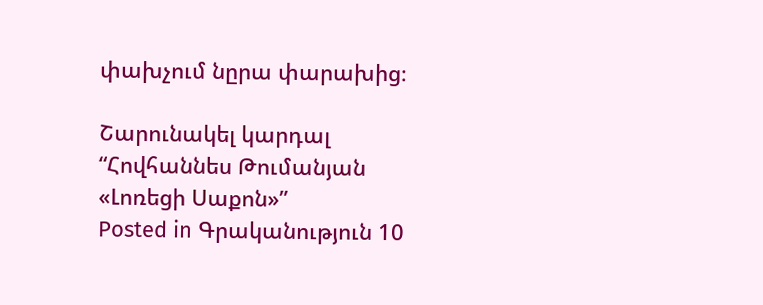փախչում նըրա փարախից։

Շարունակել կարդալ “Հովհաննես Թումանյան «Լոռեցի Սաքոն»”
Posted in Գրականություն 10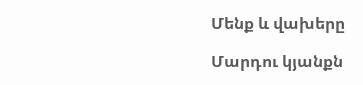Մենք և վախերը

Մարդու կյանքն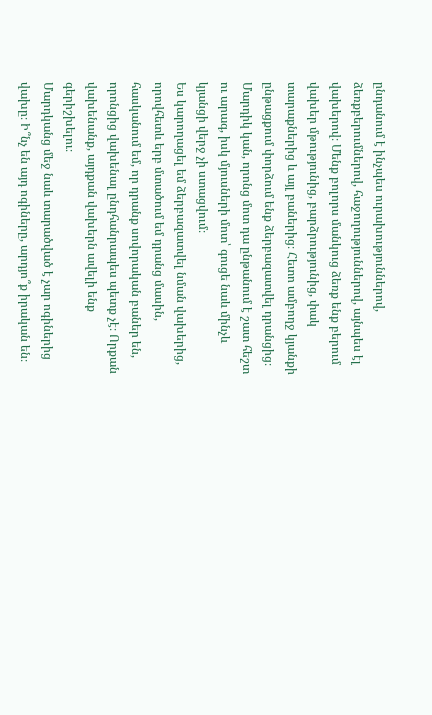ընդանում է ինչպես ուրախություններով, ձեռքբերումներով, հաջողություններով, այնպես էլ վախերով։ Մենք բոլորս մանկուց ձեռք ենք բերում վախեր մթությունից, բարձրությունից, փակ տարաքներից և այլ բաներից։ Հետո ամբողջ կյանքի ընթացքում փորձում ենք ձերբազատվել դրանցից։ Մարդիկ կան, որոնց մոտ դա ընթանում է շատ հեշտ ու արագ, իսկ մյուսների մոտ՝ գուցե նաև մինչև կյանցի վերջ չի ստացվում։
Ես կարողացել եմ ձերբազատվել նման վախերից, որովհետև երբ մտածում եմ դրանց մասին, հասկանում եմ, որ դրանք սովորական բաներ են, որոնցից վախենալ ընդհանրապես պետք չէ։ Որքան վախենանք, այդքան վախերն ավելի ենք գերիշխելու։
Մարդկանց մեջ նաև տարածված է չար ոգիներից վախը։ Ի՞նչ են այդ ոգիները, արդյո՞ք իրական են։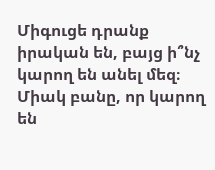Միգուցե դրանք իրական են, բայց ի՞նչ կարող են անել մեզ։ Միակ բանը, որ կարող են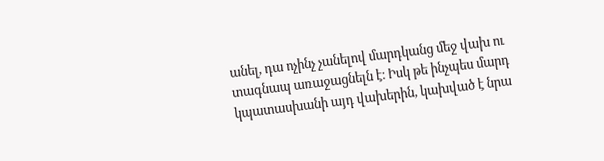անել, դա ոչինչ չանելով մարդկանց մեջ վախ ու տագնապ առաջացնելն է։ Իսկ թե ինչպես մարդ կպատասխանի այդ վախերին, կախված է նրա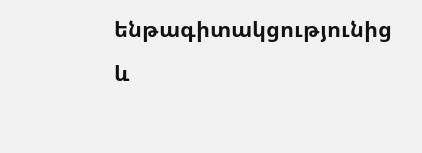ենթագիտակցությունից և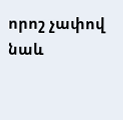որոշ չափով նաև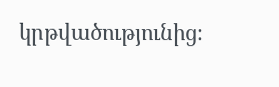կրթվածությունից։